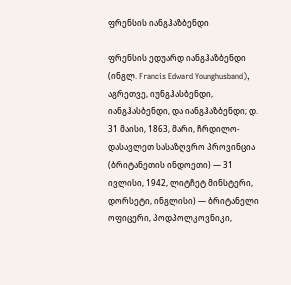ფრენსის იანგჰაზბენდი

ფრენსის ედუარდ იანგჰაზბენდი (ინგლ. Francis Edward Younghusband), აგრეთვე, იუნგჰასბენდი, იანგჰასბენდი, და იანგჰაზბენდი; დ. 31 მაისი, 1863, მარი, ჩრდილო-დასავლეთ სასაზღვრო პროვინცია (ბრიტანეთის ინდოეთი) — 31 ივლისი, 1942, ლიტჩეტ მინსტერი, დორსეტი, ინგლისი) — ბრიტანელი ოფიცერი, პოდპოლკოვნიკი,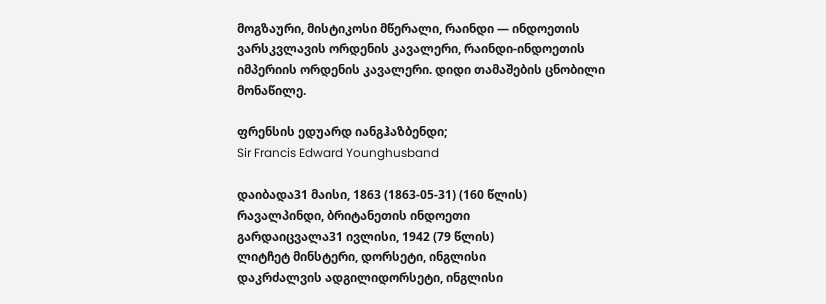მოგზაური, მისტიკოსი მწერალი, რაინდი — ინდოეთის ვარსკვლავის ორდენის კავალერი, რაინდი-ინდოეთის იმპერიის ორდენის კავალერი. დიდი თამაშების ცნობილი მონაწილე.

ფრენსის ედუარდ იანგჰაზბენდი;
Sir Francis Edward Younghusband

დაიბადა31 მაისი, 1863 (1863-05-31) (160 წლის)
რავალპინდი, ბრიტანეთის ინდოეთი
გარდაიცვალა31 ივლისი, 1942 (79 წლის)
ლიტჩეტ მინსტერი, დორსეტი, ინგლისი
დაკრძალვის ადგილიდორსეტი, ინგლისი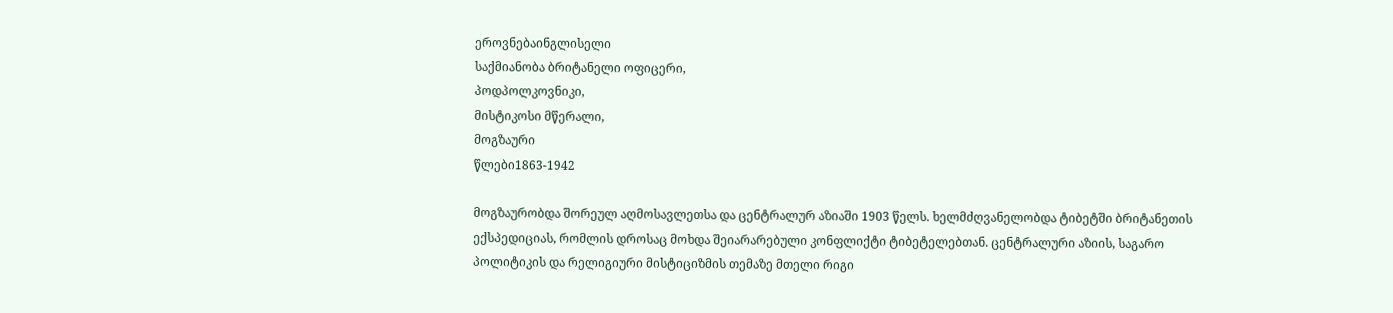ეროვნებაინგლისელი
საქმიანობა ბრიტანელი ოფიცერი,
პოდპოლკოვნიკი,
მისტიკოსი მწერალი,
მოგზაური
წლები1863-1942

მოგზაურობდა შორეულ აღმოსავლეთსა და ცენტრალურ აზიაში 1903 წელს. ხელმძღვანელობდა ტიბეტში ბრიტანეთის ექსპედიციას, რომლის დროსაც მოხდა შეიარარებული კონფლიქტი ტიბეტელებთან. ცენტრალური აზიის, საგარო პოლიტიკის და რელიგიური მისტიციზმის თემაზე მთელი რიგი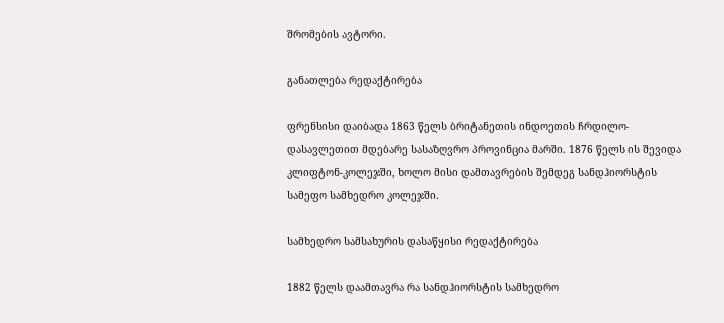შრომების ავტორი.

განათლება რედაქტირება

ფრენსისი დაიბადა 1863 წელს ბრიტანეთის ინდოეთის ჩრდილო-დასავლეთით მდებარე სასაზღვრო პროვინცია მარში. 1876 წელს ის შევიდა კლიფტონ-კოლეჯში, ხოლო მისი დამთავრების შემდეგ სანდჰიორსტის სამეფო სამხედრო კოლეჯში.

სამხედრო სამსახურის დასაწყისი რედაქტირება

1882 წელს დაამთავრა რა სანდჰიორსტის სამხედრო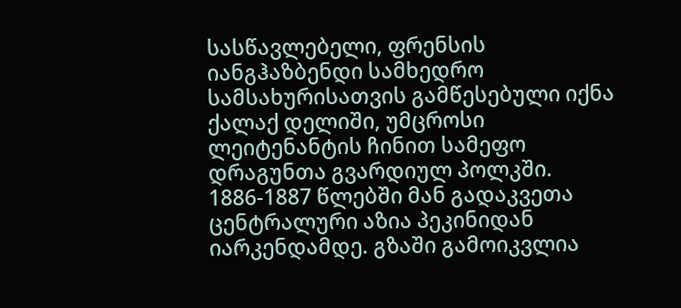სასწავლებელი, ფრენსის იანგჰაზბენდი სამხედრო სამსახურისათვის გამწესებული იქნა ქალაქ დელიში, უმცროსი ლეიტენანტის ჩინით სამეფო დრაგუნთა გვარდიულ პოლკში. 1886-1887 წლებში მან გადაკვეთა ცენტრალური აზია პეკინიდან იარკენდამდე. გზაში გამოიკვლია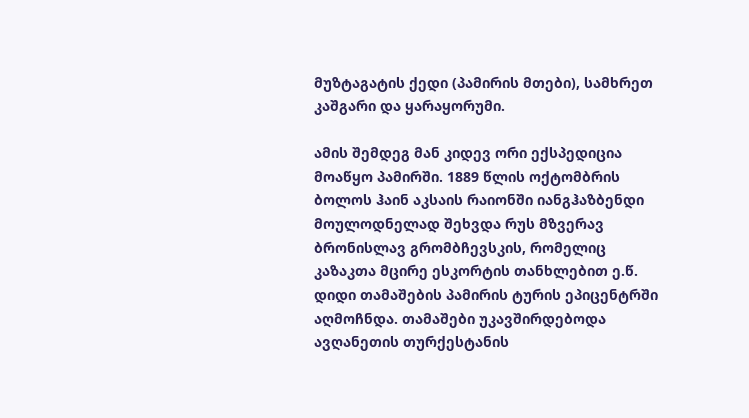მუზტაგატის ქედი (პამირის მთები), სამხრეთ კაშგარი და ყარაყორუმი.

ამის შემდეგ მან კიდევ ორი ექსპედიცია მოაწყო პამირში. 1889 წლის ოქტომბრის ბოლოს ჰაინ აკსაის რაიონში იანგჰაზბენდი მოულოდნელად შეხვდა რუს მზვერავ ბრონისლავ გრომბჩევსკის, რომელიც კაზაკთა მცირე ესკორტის თანხლებით ე.წ. დიდი თამაშების პამირის ტურის ეპიცენტრში აღმოჩნდა. თამაშები უკავშირდებოდა ავღანეთის თურქესტანის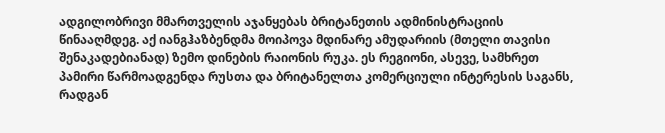ადგილობრივი მმართველის აჯანყებას ბრიტანეთის ადმინისტრაციის წინააღმდეგ. აქ იანგჰაზბენდმა მოიპოვა მდინარე ამუდარიის (მთელი თავისი შენაკადებიანად) ზემო დინების რაიონის რუკა. ეს რეგიონი, ასევე, სამხრეთ პამირი წარმოადგენდა რუსთა და ბრიტანელთა კომერციული ინტერესის საგანს, რადგან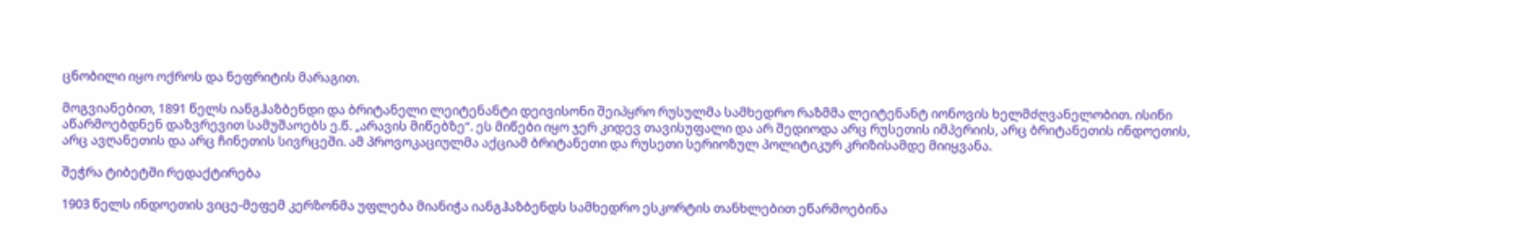ცნობილი იყო ოქროს და ნეფრიტის მარაგით.

მოგვიანებით, 1891 წელს იანგჰაზბენდი და ბრიტანელი ლეიტენანტი დეივისონი შეიპყრო რუსულმა სამხედრო რაზმმა ლეიტენანტ იონოვის ხელმძღვანელობით. ისინი აწარმოებდნენ დაზვრევით სამუშაოებს ე.წ. „არავის მიწებზე“. ეს მიწები იყო ჯერ კიდევ თავისუფალი და არ შედიოდა არც რუსეთის იმპერიის, არც ბრიტანეთის ინდოეთის, არც ავღანეთის და არც ჩინეთის სივრცეში. ამ პროვოკაციულმა აქციამ ბრიტანეთი და რუსეთი სერიოზულ პოლიტიკურ კრიზისამდე მიიყვანა.

შეჭრა ტიბეტში რედაქტირება

1903 წელს ინდოეთის ვიცე-მეფემ კერზონმა უფლება მიანიჭა იანგჰაზბენდს სამხედრო ესკორტის თანხლებით ეწარმოებინა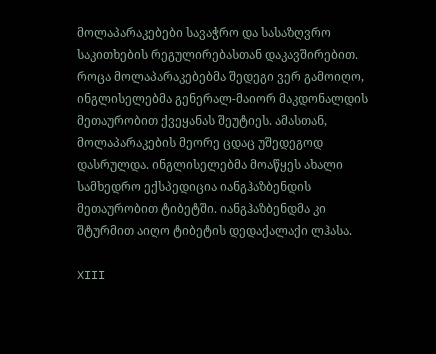მოლაპარაკებები სავაჭრო და სასაზღვრო საკითხების რეგულირებასთან დაკავშირებით. როცა მოლაპარაკებებმა შედეგი ვერ გამოიღო, ინგლისელებმა გენერალ-მაიორ მაკდონალდის მეთაურობით ქვეყანას შეუტიეს. ამასთან, მოლაპარაკების მეორე ცდაც უშედეგოდ დასრულდა. ინგლისელებმა მოაწყეს ახალი სამხედრო ექსპედიცია იანგჰაზბენდის მეთაურობით ტიბეტში. იანგჰაზბენდმა კი შტურმით აიღო ტიბეტის დედაქალაქი ლჰასა.

XIII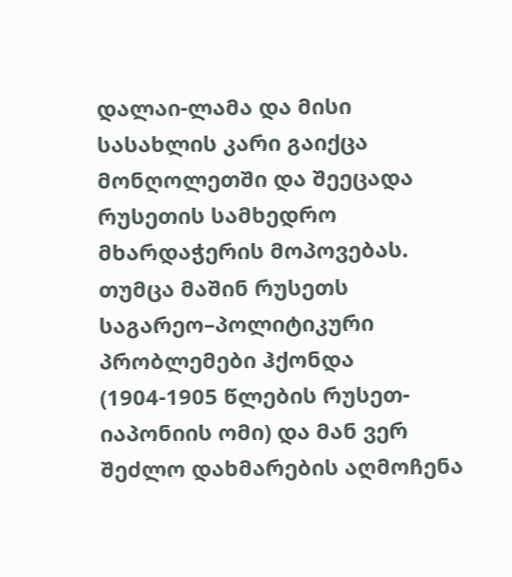დალაი-ლამა და მისი სასახლის კარი გაიქცა მონღოლეთში და შეეცადა რუსეთის სამხედრო მხარდაჭერის მოპოვებას. თუმცა მაშინ რუსეთს საგარეო–პოლიტიკური პრობლემები ჰქონდა (1904-1905 წლების რუსეთ-იაპონიის ომი) და მან ვერ შეძლო დახმარების აღმოჩენა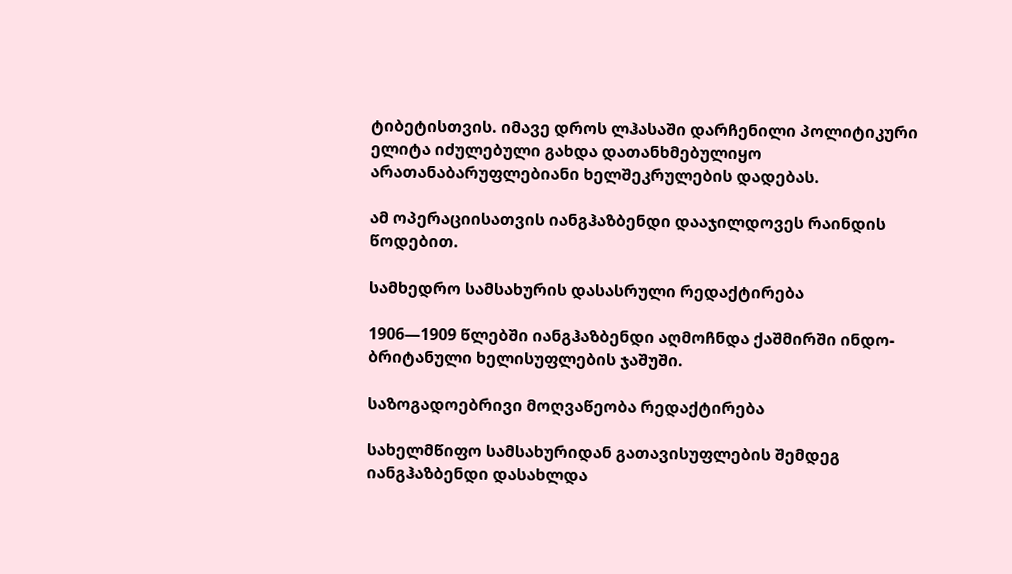ტიბეტისთვის. იმავე დროს ლჰასაში დარჩენილი პოლიტიკური ელიტა იძულებული გახდა დათანხმებულიყო არათანაბარუფლებიანი ხელშეკრულების დადებას.

ამ ოპერაციისათვის იანგჰაზბენდი დააჯილდოვეს რაინდის წოდებით.

სამხედრო სამსახურის დასასრული რედაქტირება

1906—1909 წლებში იანგჰაზბენდი აღმოჩნდა ქაშმირში ინდო-ბრიტანული ხელისუფლების ჯაშუში.

საზოგადოებრივი მოღვაწეობა რედაქტირება

სახელმწიფო სამსახურიდან გათავისუფლების შემდეგ იანგჰაზბენდი დასახლდა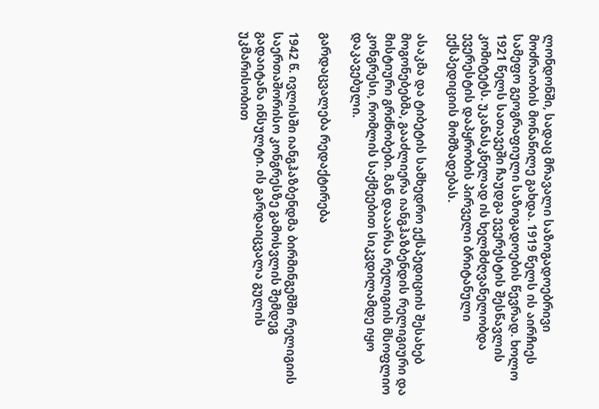ლონდონში, სადაც მრავალი საზოგადოებრივი მოძრაობის მონაწილე გახდა. 1919 წელს ის აირჩიეს სამეფო გეოგრაფიული საზოგადოების წევრად. ხოლო 1921 წელს სათავეში ჩაუდგა ევერესტის შესწავლის კომიტეტს. უკანასკნელად ის ხელმძღვანელობდა ევერესტის დაპყრობის პირველი ბრიტანული ექსპედიციის მომზადებას.

ასაკმა და ტიბეტის სამხედრო ექსპედიციის შესახებ მოგონებებმა, გააძლიერა იანგჰაზბენდის რელიგიური და მისტიური გრძნობები. მან დააარსა რელიგიის მსოფლიო კონგრესი, რომლის საქმეებით სიკვდილამდე იყო დაკავებული.

გარდაცვალება რედაქტირება

1942 წ. ივლისში იანგჰაზბენდმა ბირმინგემში რელიგიის საერთაშორისო კონგრესზე გამოსვლის შემდეგ გადაიტანა ინსულტი. ის გარდაიცვალა გულის უკმარისობით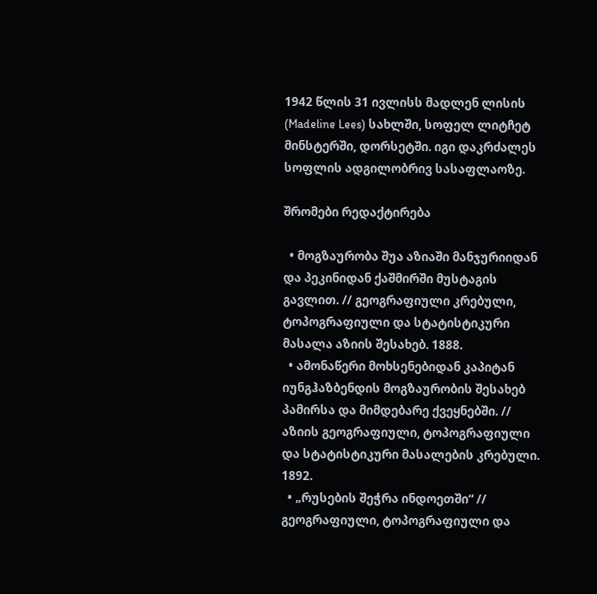1942 წლის 31 ივლისს მადლენ ლისის (Madeline Lees) სახლში, სოფელ ლიტჩეტ მინსტერში, დორსეტში. იგი დაკრძალეს სოფლის ადგილობრივ სასაფლაოზე.

შრომები რედაქტირება

  • მოგზაურობა შუა აზიაში მანჯურიიდან და პეკინიდან ქაშმირში მუსტაგის გავლით. // გეოგრაფიული კრებული, ტოპოგრაფიული და სტატისტიკური მასალა აზიის შესახებ. 1888.
  • ამონაწერი მოხსენებიდან კაპიტან იუნგჰაზბენდის მოგზაურობის შესახებ პამირსა და მიმდებარე ქვეყნებში. // აზიის გეოგრაფიული, ტოპოგრაფიული და სტატისტიკური მასალების კრებული. 1892.
  • „რუსების შეჭრა ინდოეთში“ // გეოგრაფიული, ტოპოგრაფიული და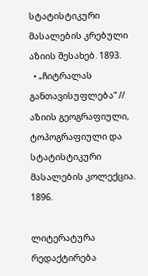სტატისტიკური მასალების კრებული აზიის შესახებ. 1893.
  • „ჩიტრალას განთავისუფლება“ // აზიის გეოგრაფიული, ტოპოგრაფიული და სტატისტიკური მასალების კოლექცია. 1896.

ლიტერატურა რედაქტირება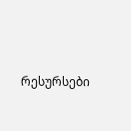რესურსები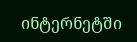ინტერნეტში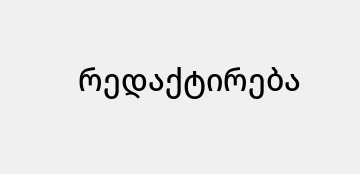რედაქტირება